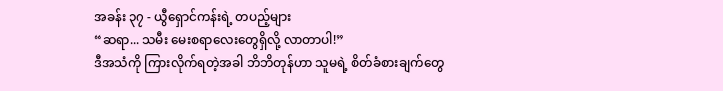အခန်း ၃၇ - ယွီရှောင်ကန်းရဲ့ တပည့်များ
“ဆရာ... သမီး မေးစရာလေးတွေရှိလို့ လာတာပါ!”
ဒီအသံကို ကြားလိုက်ရတဲ့အခါ ဘိဘိတုန်ဟာ သူမရဲ့ စိတ်ခံစားချက်တွေ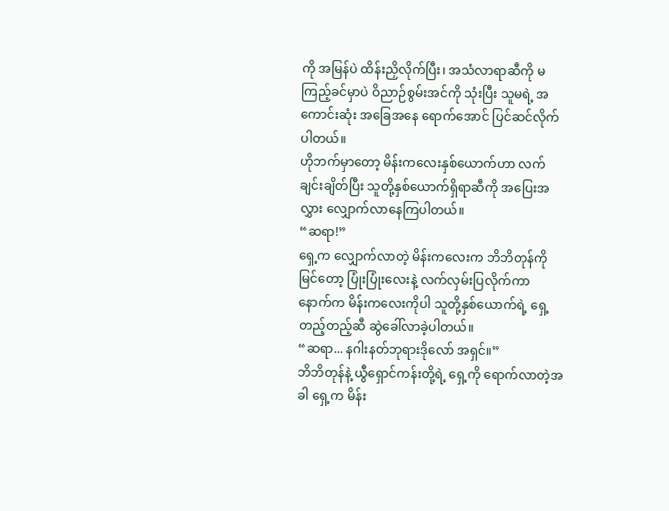ကို အမြန်ပဲ ထိန်းညှိလိုက်ပြီး၊ အသံလာရာဆီကို မကြည့်ခင်မှာပဲ ဝိညာဉ်စွမ်းအင်ကို သုံးပြီး သူမရဲ့ အကောင်းဆုံး အခြေအနေ ရောက်အောင် ပြင်ဆင်လိုက်ပါတယ်။
ဟိုဘက်မှာတော့ မိန်းကလေးနှစ်ယောက်ဟာ လက်ချင်းချိတ်ပြီး သူတို့နှစ်ယောက်ရှိရာဆီကို အပြေးအလွှား လျှောက်လာနေကြပါတယ်။
“ဆရာ!”
ရှေ့က လျှောက်လာတဲ့ မိန်းကလေးက ဘိဘိတုန်ကို မြင်တော့ ပြုံးပြုံးလေးနဲ့ လက်လှမ်းပြလိုက်ကာ နောက်က မိန်းကလေးကိုပါ သူတို့နှစ်ယောက်ရဲ့ ရှေ့တည့်တည့်ဆီ ဆွဲခေါ်လာခဲ့ပါတယ်။
“ဆရာ... နဂါးနတ်ဘုရားဒိုလော် အရှင်။”
ဘိဘိတုန်နဲ့ ယွီရှောင်ကန်းတို့ရဲ့ ရှေ့ကို ရောက်လာတဲ့အခါ ရှေ့က မိန်း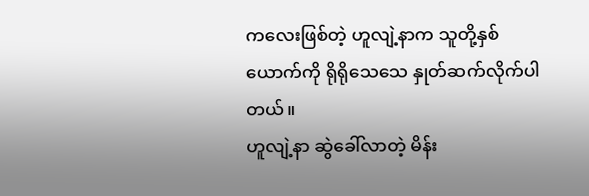ကလေးဖြစ်တဲ့ ဟူလျဲ့နာက သူတို့နှစ်ယောက်ကို ရိုရိုသေသေ နှုတ်ဆက်လိုက်ပါတယ်။
ဟူလျဲ့နာ ဆွဲခေါ်လာတဲ့ မိန်း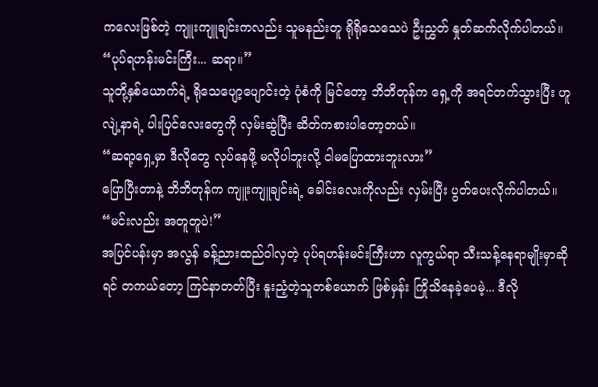ကလေးဖြစ်တဲ့ ကျူးကျူချင်းကလည်း သူမနည်းတူ ရိုရိုသေသေပဲ ဦးညွှတ် နှုတ်ဆက်လိုက်ပါတယ်။
“ပုပ်ရဟန်းမင်းကြီး... ဆရာ။”
သူတို့နှစ်ယောက်ရဲ့ ရိုသေပျော့ပျောင်းတဲ့ ပုံစံကို မြင်တော့ ဘိဘိတုန်က ရှေ့ကို အရင်တက်သွားပြီး ဟူလျဲ့နာရဲ့ ပါးပြင်လေးတွေကို လှမ်းဆွဲပြီး ဆိတ်ကစားပါတော့တယ်။
“ဆရာ့ရှေ့မှာ ဒီလိုတွေ လုပ်နေဖို့ မလိုပါဘူးလို့ ငါမပြောထားဘူးလား”
ပြောပြီးတာနဲ့ ဘိဘိတုန်က ကျူးကျူချင်းရဲ့ ခေါင်းလေးကိုလည်း လှမ်းပြီး ပွတ်ပေးလိုက်ပါတယ်။
“မင်းလည်း အတူတူပဲ!”
အပြင်ပန်းမှာ အလွန် ခန့်ညားထည်ဝါလှတဲ့ ပုပ်ရဟန်းမင်းကြီးဟာ လူကွယ်ရာ သီးသန့်နေရာမျိုးမှာဆိုရင် တကယ်တော့ ကြင်နာတတ်ပြီး နူးညံ့တဲ့သူတစ်ယောက် ဖြစ်မှန်း ကြိုသိနေခဲ့ပေမဲ့... ဒီလို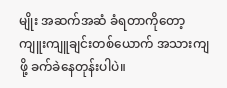မျိုး အဆက်အဆံ ခံရတာကိုတော့ ကျူးကျူချင်းတစ်ယောက် အသားကျဖို့ ခက်ခဲနေတုန်းပါပဲ။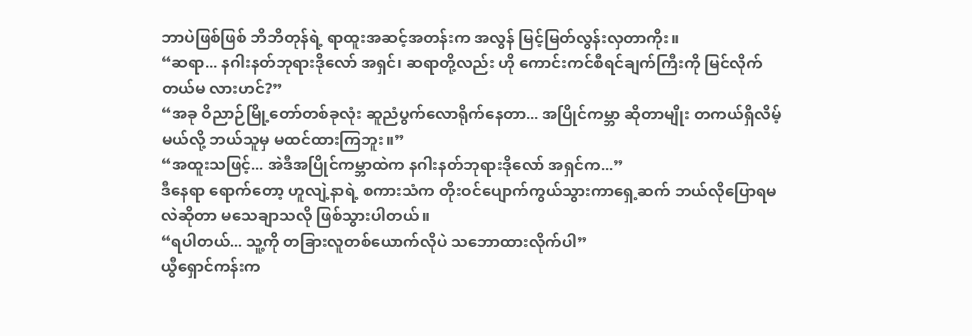ဘာပဲဖြစ်ဖြစ် ဘိဘိတုန်ရဲ့ ရာထူးအဆင့်အတန်းက အလွန် မြင့်မြတ်လွန်းလှတာကိုး။
“ဆရာ... နဂါးနတ်ဘုရားဒိုလော် အရှင်၊ ဆရာတို့လည်း ဟို ကောင်းကင်စီရင်ချက်ကြီးကို မြင်လိုက်တယ်မ လားဟင်?”
“အခု ဝိညာဉ်မြို့တော်တစ်ခုလုံး ဆူညံပွက်လောရိုက်နေတာ... အပြိုင်ကမ္ဘာ ဆိုတာမျိုး တကယ်ရှိလိမ့်မယ်လို့ ဘယ်သူမှ မထင်ထားကြဘူး။”
“အထူးသဖြင့်... အဲဒီအပြိုင်ကမ္ဘာထဲက နဂါးနတ်ဘုရားဒိုလော် အရှင်က...”
ဒီနေရာ ရောက်တော့ ဟူလျဲ့နာရဲ့ စကားသံက တိုးဝင်ပျောက်ကွယ်သွားကာရှေ့ဆက် ဘယ်လိုပြောရမလဲဆိုတာ မသေချာသလို ဖြစ်သွားပါတယ်။
“ရပါတယ်... သူ့ကို တခြားလူတစ်ယောက်လိုပဲ သဘောထားလိုက်ပါ”
ယွီရှောင်ကန်းက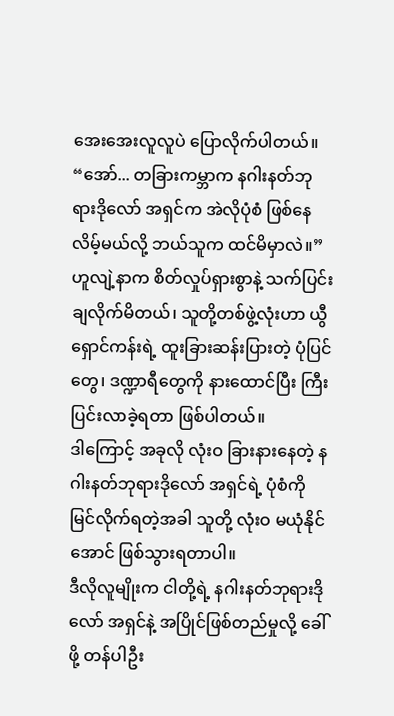အေးအေးလူလူပဲ ပြောလိုက်ပါတယ်။
“အော်... တခြားကမ္ဘာက နဂါးနတ်ဘုရားဒိုလော် အရှင်က အဲလိုပုံစံ ဖြစ်နေလိမ့်မယ်လို့ ဘယ်သူက ထင်မိမှာလဲ။”
ဟူလျဲ့နာက စိတ်လှုပ်ရှားစွာနဲ့ သက်ပြင်းချလိုက်မိတယ်၊ သူတို့တစ်ဖွဲ့လုံးဟာ ယွီရှောင်ကန်းရဲ့ ထူးခြားဆန်းပြားတဲ့ ပုံပြင်တွေ၊ ဒဏ္ဍာရီတွေကို နားထောင်ပြီး ကြီးပြင်းလာခဲ့ရတာ ဖြစ်ပါတယ်။
ဒါကြောင့် အခုလို လုံးဝ ခြားနားနေတဲ့ နဂါးနတ်ဘုရားဒိုလော် အရှင်ရဲ့ ပုံစံကို မြင်လိုက်ရတဲ့အခါ သူတို့ လုံးဝ မယုံနိုင်အောင် ဖြစ်သွားရတာပါ။
ဒီလိုလူမျိုးက ငါတို့ရဲ့ နဂါးနတ်ဘုရားဒိုလော် အရှင်နဲ့ အပြိုင်ဖြစ်တည်မှုလို့ ခေါ်ဖို့ တန်ပါဦး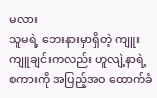မလား
သူမရဲ့ ဘေးနားမှာရှိတဲ့ ကျူးကျူချင်းကလည်း ဟူလျဲ့နာရဲ့ စကားကို အပြည့်အဝ ထောက်ခံ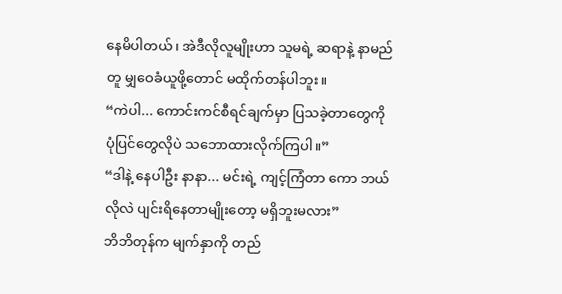နေမိပါတယ်၊ အဲဒီလိုလူမျိုးဟာ သူမရဲ့ ဆရာနဲ့ နာမည်တူ မျှဝေခံယူဖို့တောင် မထိုက်တန်ပါဘူး။
“ကဲပါ... ကောင်းကင်စီရင်ချက်မှာ ပြသခဲ့တာတွေကို ပုံပြင်တွေလိုပဲ သဘောထားလိုက်ကြပါ။”
“ဒါနဲ့ နေပါဦး နာနာ... မင်းရဲ့ ကျင့်ကြံတာ ကော ဘယ်လိုလဲ ပျင်းရိနေတာမျိုးတော့ မရှိဘူးမလား”
ဘိဘိတုန်က မျက်နှာကို တည်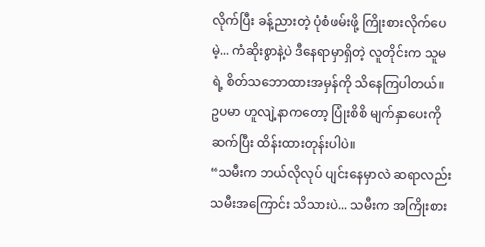လိုက်ပြီး ခန့်ညားတဲ့ ပုံစံဖမ်းဖို့ ကြိုးစားလိုက်ပေမဲ့... ကံဆိုးစွာနဲ့ပဲ ဒီနေရာမှာရှိတဲ့ လူတိုင်းက သူမရဲ့ စိတ်သဘောထားအမှန်ကို သိနေကြပါတယ်။
ဥပမာ ဟူလျဲ့နာကတော့ ပြုံးစိစိ မျက်နှာပေးကို ဆက်ပြီး ထိန်းထားတုန်းပါပဲ။
“သမီးက ဘယ်လိုလုပ် ပျင်းနေမှာလဲ ဆရာလည်း သမီးအကြောင်း သိသားပဲ... သမီးက အကြိုးစား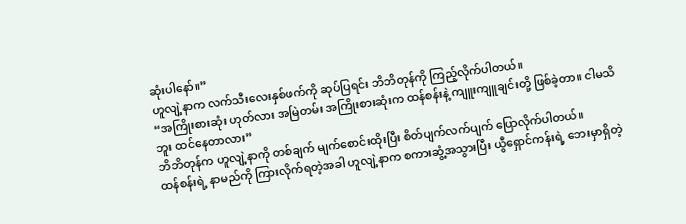ဆုံးပါနော်။”
ဟူလျဲ့နာက လက်သီးလေးနှစ်ဖက်ကို ဆုပ်ပြရင်း ဘိဘိတုန်ကို ကြည့်လိုက်ပါတယ်။
“အကြိုးစားဆုံး ဟုတ်လား အမြဲတမ်း အကြိုးစားဆုံးက ထန်စန်းနဲ့ ကျူးကျူချင်းတို့ ဖြစ်ခဲ့တာ။ ငါမသိဘူး ထင်နေတာလား”
ဘိဘိတုန်က ဟူလျဲ့နာကို တစ်ချက် မျက်စောင်းထိုးပြီး စိတ်ပျက်လက်ပျက် ပြောလိုက်ပါတယ်။
ထန်စန်းရဲ့ နာမည်ကို ကြားလိုက်ရတဲ့အခါ ဟူလျဲ့နာက စကားဆွံ့အသွားပြီး ယွီရှောင်ကန်းရဲ့ ဘေးမှာရှိတဲ့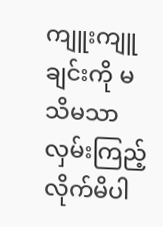ကျူးကျူချင်းကို မသိမသာ လှမ်းကြည့်လိုက်မိပါ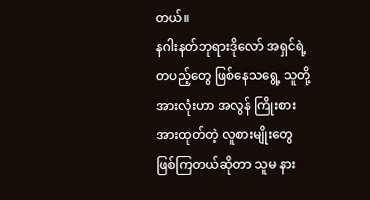တယ်။
နဂါးနတ်ဘုရားဒိုလော် အရှင်ရဲ့ တပည့်တွေ ဖြစ်နေသရွေ့ သူတို့အားလုံးဟာ အလွန် ကြိုးစားအားထုတ်တဲ့ လူစားမျိုးတွေ ဖြစ်ကြတယ်ဆိုတာ သူမ နား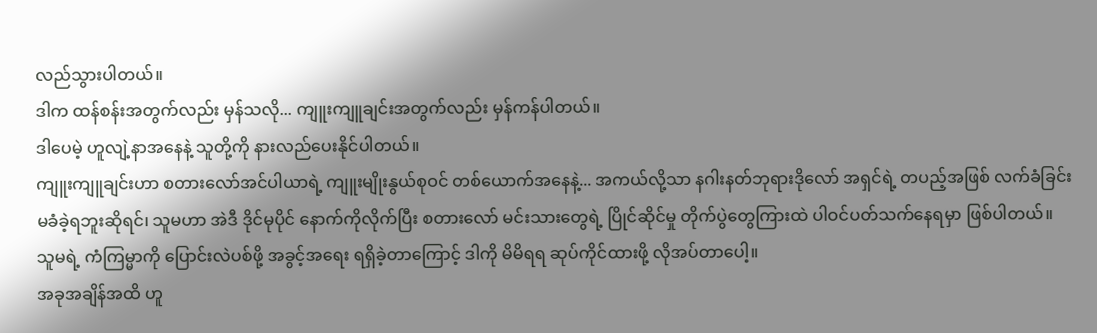လည်သွားပါတယ်။
ဒါက ထန်စန်းအတွက်လည်း မှန်သလို... ကျူးကျူချင်းအတွက်လည်း မှန်ကန်ပါတယ်။
ဒါပေမဲ့ ဟူလျဲ့နာအနေနဲ့ သူတို့ကို နားလည်ပေးနိုင်ပါတယ်။
ကျူးကျူချင်းဟာ စတားလော်အင်ပါယာရဲ့ ကျူးမျိုးနွယ်စုဝင် တစ်ယောက်အနေနဲ့... အကယ်လို့သာ နဂါးနတ်ဘုရားဒိုလော် အရှင်ရဲ့ တပည့်အဖြစ် လက်ခံခြင်း မခံခဲ့ရဘူးဆိုရင်၊ သူမဟာ အဲဒီ ဒိုင်မုပိုင် နောက်ကိုလိုက်ပြီး စတားလော် မင်းသားတွေရဲ့ ပြိုင်ဆိုင်မှု တိုက်ပွဲတွေကြားထဲ ပါဝင်ပတ်သက်နေရမှာ ဖြစ်ပါတယ်။
သူမရဲ့ ကံကြမ္မာကို ပြောင်းလဲပစ်ဖို့ အခွင့်အရေး ရရှိခဲ့တာကြောင့် ဒါကို မိမိရရ ဆုပ်ကိုင်ထားဖို့ လိုအပ်တာပေါ့။
အခုအချိန်အထိ ဟူ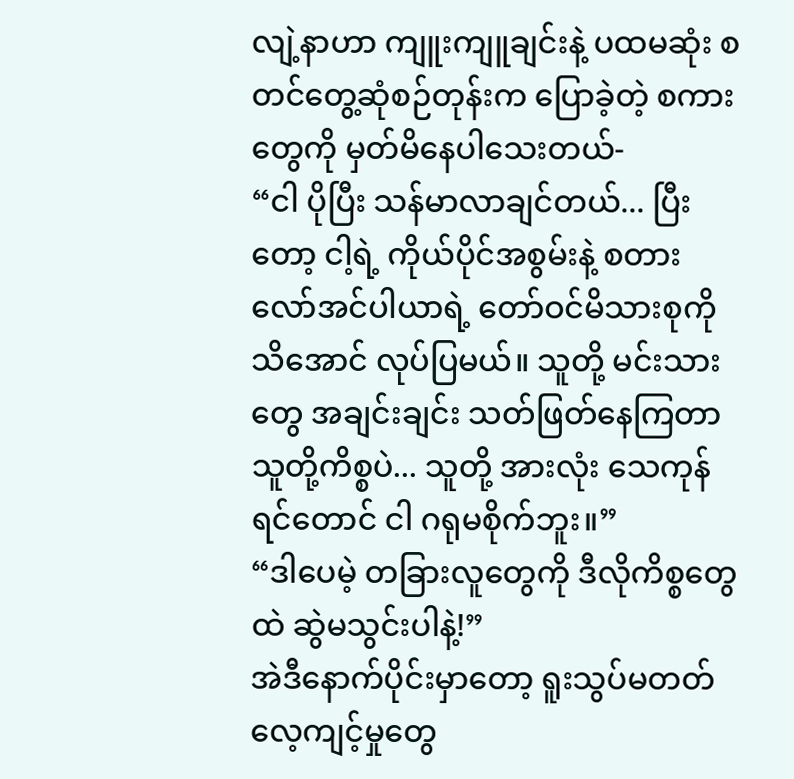လျဲ့နာဟာ ကျူးကျူချင်းနဲ့ ပထမဆုံး စတင်တွေ့ဆုံစဉ်တုန်းက ပြောခဲ့တဲ့ စကားတွေကို မှတ်မိနေပါသေးတယ်-
“ငါ ပိုပြီး သန်မာလာချင်တယ်... ပြီးတော့ ငါ့ရဲ့ ကိုယ်ပိုင်အစွမ်းနဲ့ စတားလော်အင်ပါယာရဲ့ တော်ဝင်မိသားစုကို သိအောင် လုပ်ပြမယ်။ သူတို့ မင်းသားတွေ အချင်းချင်း သတ်ဖြတ်နေကြတာ သူတို့ကိစ္စပဲ... သူတို့ အားလုံး သေကုန်ရင်တောင် ငါ ဂရုမစိုက်ဘူး။”
“ဒါပေမဲ့ တခြားလူတွေကို ဒီလိုကိစ္စတွေထဲ ဆွဲမသွင်းပါနဲ့!”
အဲဒီနောက်ပိုင်းမှာတော့ ရူးသွပ်မတတ် လေ့ကျင့်မှုတွေ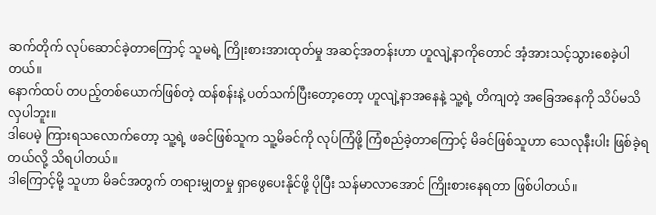ဆက်တိုက် လုပ်ဆောင်ခဲ့တာကြောင့် သူမရဲ့ ကြိုးစားအားထုတ်မှု အဆင့်အတန်းဟာ ဟူလျဲ့နာကိုတောင် အံ့အားသင့်သွားစေခဲ့ပါတယ်။
နောက်ထပ် တပည့်တစ်ယောက်ဖြစ်တဲ့ ထန်စန်းနဲ့ ပတ်သက်ပြီးတော့တော့ ဟူလျဲ့နာအနေနဲ့ သူ့ရဲ့ တိကျတဲ့ အခြေအနေကို သိပ်မသိလှပါဘူး။
ဒါပေမဲ့ ကြားရသလောက်တော့ သူ့ရဲ့ ဖခင်ဖြစ်သူက သူ့မိခင်ကို လုပ်ကြံဖို့ ကြံစည်ခဲ့တာကြောင့် မိခင်ဖြစ်သူဟာ သေလုနီးပါး ဖြစ်ခဲ့ရတယ်လို့ သိရပါတယ်။
ဒါကြောင့်မို့ သူဟာ မိခင်အတွက် တရားမျှတမှု ရှာဖွေပေးနိုင်ဖို့ ပိုပြီး သန်မာလာအောင် ကြိုးစားနေရတာ ဖြစ်ပါတယ်။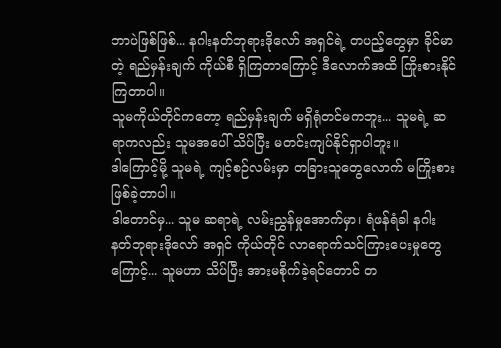ဘာပဲဖြစ်ဖြစ်... နဂါးနတ်ဘုရားဒိုလော် အရှင်ရဲ့ တပည့်တွေမှာ ခိုင်မာတဲ့ ရည်မှန်းချက် ကိုယ်စီ ရှိကြတာကြောင့် ဒီလောက်အထိ ကြိုးစားနိုင်ကြတာပါ။
သူမကိုယ်တိုင်ကတော့ ရည်မှန်းချက် မရှိရုံတင်မကဘူး... သူမရဲ့ ဆရာကလည်း သူမအပေါ် သိပ်ပြီး မတင်းကျပ်နိုင်ရှာပါဘူး။
ဒါကြောင့်မို့ သူမရဲ့ ကျင့်စဉ်လမ်းမှာ တခြားသူတွေလောက် မကြိုးစားဖြစ်ခဲ့တာပါ။
ဒါတောင်မှ... သူမ ဆရာရဲ့ လမ်းညွှန်မှုအောက်မှာ၊ ရံဖန်ရံခါ နဂါးနတ်ဘုရားဒိုလော် အရှင် ကိုယ်တိုင် လာရောက်သင်ကြားပေးမှုတွေကြောင့်... သူမဟာ သိပ်ပြီး အားမစိုက်ခဲ့ရင်တောင် တ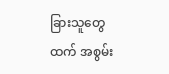ခြားသူတွေထက် အစွမ်း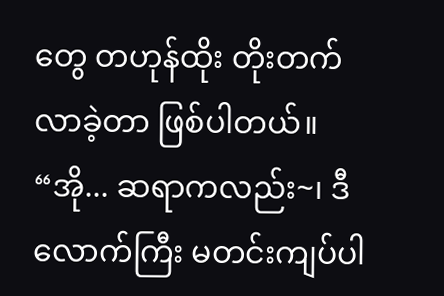တွေ တဟုန်ထိုး တိုးတက်လာခဲ့တာ ဖြစ်ပါတယ်။
“အို... ဆရာကလည်း~၊ ဒီလောက်ကြီး မတင်းကျပ်ပါ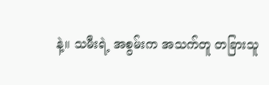နဲ့။ သမီးရဲ့ အစွမ်းက အသက်တူ တခြားသူ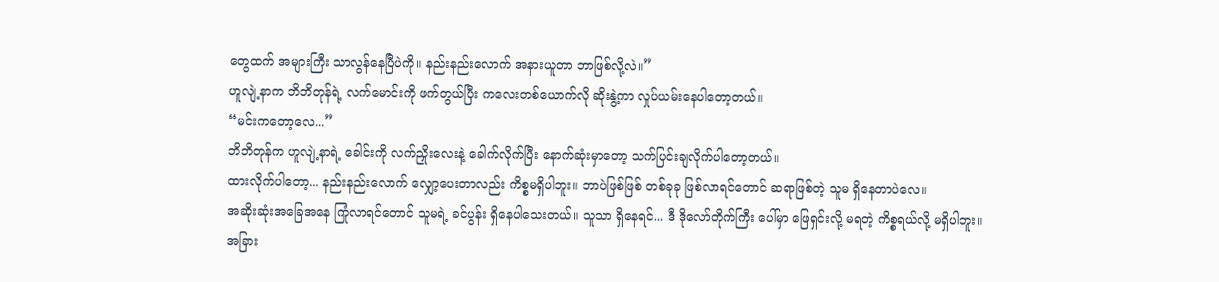တွေထက် အများကြီး သာလွန်နေပြီပဲကို။ နည်းနည်းလောက် အနားယူတာ ဘာဖြစ်လို့လဲ။”
ဟူလျဲ့နာက ဘိဘိတုန်ရဲ့ လက်မောင်းကို ဖက်တွယ်ပြီး ကလေးတစ်ယောက်လို ဆိုးနွဲ့ကာ လှုပ်ယမ်းနေပါတော့တယ်။
“မင်းကတော့လေ...”
ဘိဘိတုန်က ဟူလျဲ့နာရဲ့ ခေါင်းကို လက်ညှိုးလေးနဲ့ ခေါက်လိုက်ပြီး နောက်ဆုံးမှာတော့ သက်ပြင်းချလိုက်ပါတော့တယ်။
ထားလိုက်ပါတော့... နည်းနည်းလောက် လျှော့ပေးတာလည်း ကိစ္စမရှိပါဘူး။ ဘာပဲဖြစ်ဖြစ် တစ်ခုခု ဖြစ်လာရင်တောင် ဆရာဖြစ်တဲ့ သူမ ရှိနေတာပဲလေ။
အဆိုးဆုံးအခြေအနေ ကြုံလာရင်တောင် သူမရဲ့ ခင်ပွန်း ရှိနေပါသေးတယ်။ သူသာ ရှိနေရင်... ဒီ ဒိုလော်တိုက်ကြီး ပေါ်မှာ ဖြေရှင်းလို့ မရတဲ့ ကိစ္စရယ်လို့ မရှိပါဘူး။
အခြား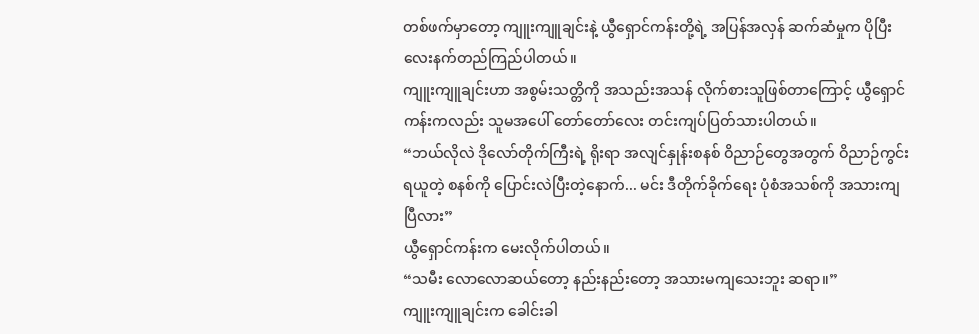တစ်ဖက်မှာတော့ ကျူးကျူချင်းနဲ့ ယွီရှောင်ကန်းတို့ရဲ့ အပြန်အလှန် ဆက်ဆံမှုက ပိုပြီး လေးနက်တည်ကြည်ပါတယ်။
ကျူးကျူချင်းဟာ အစွမ်းသတ္တိကို အသည်းအသန် လိုက်စားသူဖြစ်တာကြောင့် ယွီရှောင်ကန်းကလည်း သူမအပေါ် တော်တော်လေး တင်းကျပ်ပြတ်သားပါတယ်။
“ဘယ်လိုလဲ ဒိုလော်တိုက်ကြီးရဲ့ ရိုးရာ အလျင်နှုန်းစနစ် ဝိညာဉ်တွေအတွက် ဝိညာဉ်ကွင်း ရယူတဲ့ စနစ်ကို ပြောင်းလဲပြီးတဲ့နောက်... မင်း ဒီတိုက်ခိုက်ရေး ပုံစံအသစ်ကို အသားကျပြီလား”
ယွီရှောင်ကန်းက မေးလိုက်ပါတယ်။
“သမီး လောလောဆယ်တော့ နည်းနည်းတော့ အသားမကျသေးဘူး ဆရာ။”
ကျူးကျူချင်းက ခေါင်းခါ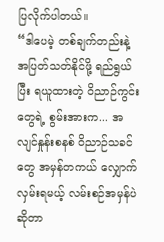ပြလိုက်ပါတယ်။
“ဒါပေမဲ့ တစ်ချက်တည်းနဲ့ အပြတ်သတ်နိုင်ဖို့ ရည်ရွယ်ပြီး ရယူထားတဲ့ ဝိညာဉ်ကွင်းတွေရဲ့ စွမ်းအားက... အလျင်နှုန်းစနစ် ဝိညာဉ်သခင် တွေ အမှန်တကယ် လျှောက်လှမ်းရမယ့် လမ်းစဉ်အမှန်ပဲဆိုတာ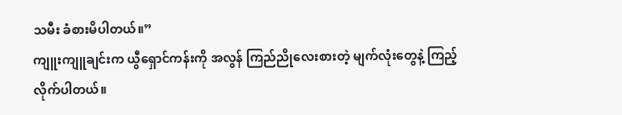သမီး ခံစားမိပါတယ်။”
ကျူးကျူချင်းက ယွီရှောင်ကန်းကို အလွန် ကြည်ညိုလေးစားတဲ့ မျက်လုံးတွေနဲ့ ကြည့်လိုက်ပါတယ်။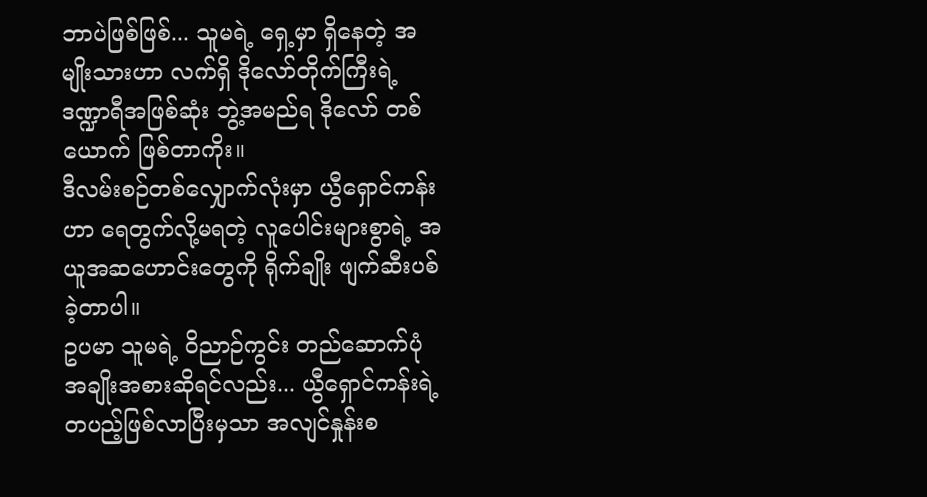ဘာပဲဖြစ်ဖြစ်... သူမရဲ့ ရှေ့မှာ ရှိနေတဲ့ အမျိုးသားဟာ လက်ရှိ ဒိုလော်တိုက်ကြီးရဲ့ ဒဏ္ဍာရီအဖြစ်ဆုံး ဘွဲ့အမည်ရ ဒိုလော် တစ်ယောက် ဖြစ်တာကိုး။
ဒီလမ်းစဉ်တစ်လျှောက်လုံးမှာ ယွီရှောင်ကန်းဟာ ရေတွက်လို့မရတဲ့ လူပေါင်းများစွာရဲ့ အယူအဆဟောင်းတွေကို ရိုက်ချိုး ဖျက်ဆီးပစ်ခဲ့တာပါ။
ဥပမာ သူမရဲ့ ဝိညာဉ်ကွင်း တည်ဆောက်ပုံ အချိုးအစားဆိုရင်လည်း... ယွီရှောင်ကန်းရဲ့ တပည့်ဖြစ်လာပြီးမှသာ အလျင်နှုန်းစ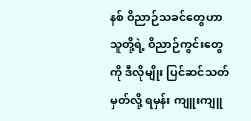နစ် ဝိညာဉ်သခင်တွေဟာ သူတို့ရဲ့ ဝိညာဉ်ကွင်းတွေကို ဒီလိုမျိုး ပြင်ဆင်သတ်မှတ်လို့ ရမှန်း ကျူးကျူ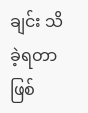ချင်း သိခဲ့ရတာ ဖြစ်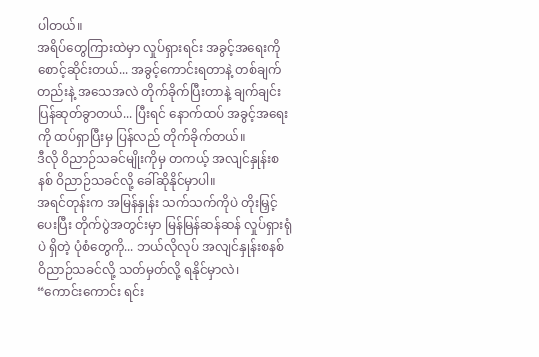ပါတယ်။
အရိပ်တွေကြားထဲမှာ လှုပ်ရှားရင်း အခွင့်အရေးကို စောင့်ဆိုင်းတယ်... အခွင့်ကောင်းရတာနဲ့ တစ်ချက်တည်းနဲ့ အသေအလဲ တိုက်ခိုက်ပြီးတာနဲ့ ချက်ချင်း ပြန်ဆုတ်ခွာတယ်... ပြီးရင် နောက်ထပ် အခွင့်အရေးကို ထပ်ရှာပြီးမှ ပြန်လည် တိုက်ခိုက်တယ်။
ဒီလို ဝိညာဉ်သခင်မျိုးကိုမှ တကယ့် အလျင်နှုန်းစနစ် ဝိညာဉ်သခင်လို့ ခေါ်ဆိုနိုင်မှာပါ။
အရင်တုန်းက အမြန်နှုန်း သက်သက်ကိုပဲ တိုးမြှင့်ပေးပြီး တိုက်ပွဲအတွင်းမှာ မြန်မြန်ဆန်ဆန် လှုပ်ရှားရုံပဲ ရှိတဲ့ ပုံစံတွေကို... ဘယ်လိုလုပ် အလျင်နှုန်းစနစ် ဝိညာဉ်သခင်လို့ သတ်မှတ်လို့ ရနိုင်မှာလဲ၊
“ကောင်းကောင်း ရင်း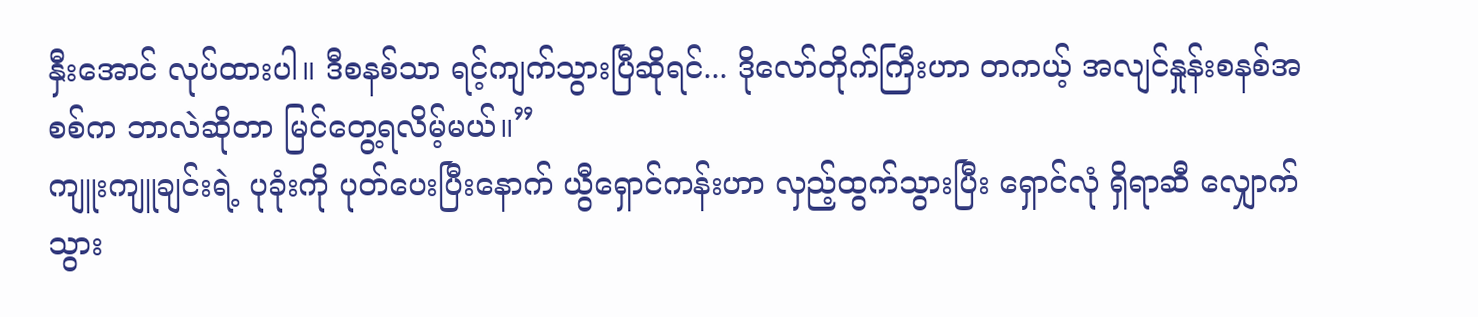နှီးအောင် လုပ်ထားပါ။ ဒီစနစ်သာ ရင့်ကျက်သွားပြီဆိုရင်... ဒိုလော်တိုက်ကြီးဟာ တကယ့် အလျင်နှုန်းစနစ်အစစ်က ဘာလဲဆိုတာ မြင်တွေ့ရလိမ့်မယ်။”
ကျူးကျူချင်းရဲ့ ပုခုံးကို ပုတ်ပေးပြီးနောက် ယွီရှောင်ကန်းဟာ လှည့်ထွက်သွားပြီး ရှောင်လုံ ရှိရာဆီ လျှောက်သွား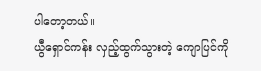ပါတော့တယ်။
ယွီရှောင်ကန်း လှည့်ထွက်သွားတဲ့ ကျောပြင်ကို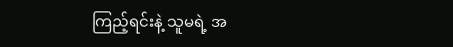ကြည့်ရင်းနဲ့ သူမရဲ့ အ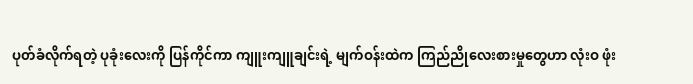ပုတ်ခံလိုက်ရတဲ့ ပုခုံးလေးကို ပြန်ကိုင်ကာ ကျူးကျူချင်းရဲ့ မျက်ဝန်းထဲက ကြည်ညိုလေးစားမှုတွေဟာ လုံးဝ ဖုံး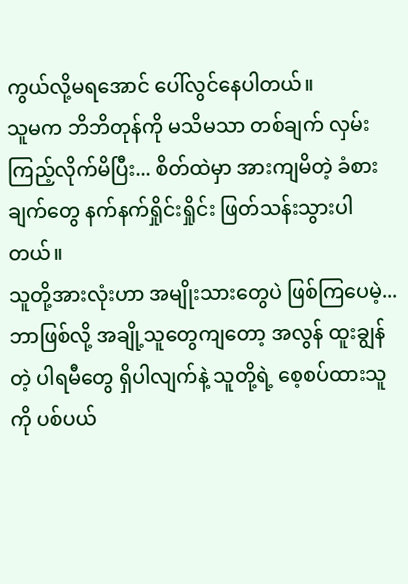ကွယ်လို့မရအောင် ပေါ်လွင်နေပါတယ်။
သူမက ဘိဘိတုန်ကို မသိမသာ တစ်ချက် လှမ်းကြည့်လိုက်မိပြီး... စိတ်ထဲမှာ အားကျမိတဲ့ ခံစားချက်တွေ နက်နက်ရှိုင်းရှိုင်း ဖြတ်သန်းသွားပါတယ်။
သူတို့အားလုံးဟာ အမျိုးသားတွေပဲ ဖြစ်ကြပေမဲ့... ဘာဖြစ်လို့ အချို့သူတွေကျတော့ အလွန် ထူးချွန်တဲ့ ပါရမီတွေ ရှိပါလျက်နဲ့ သူတို့ရဲ့ စေ့စပ်ထားသူကို ပစ်ပယ်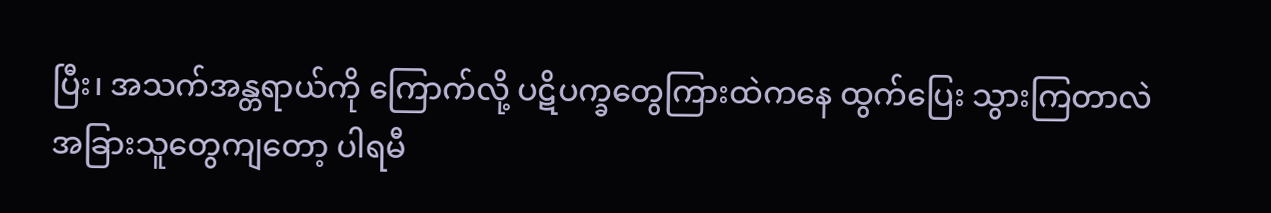ပြီး၊ အသက်အန္တရာယ်ကို ကြောက်လို့ ပဋိပက္ခတွေကြားထဲကနေ ထွက်ပြေး သွားကြတာလဲ
အခြားသူတွေကျတော့ ပါရမီ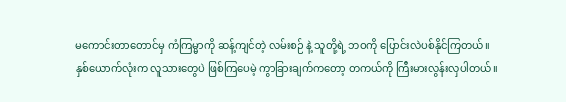မကောင်းတာတောင်မှ ကံကြမ္မာကို ဆန့်ကျင်တဲ့ လမ်းစဉ် နဲ့ သူတို့ရဲ့ ဘဝကို ပြောင်းလဲပစ်နိုင်ကြတယ်။
နှစ်ယောက်လုံးက လူသားတွေပဲ ဖြစ်ကြပေမဲ့ ကွာခြားချက်ကတော့ တကယ်ကို ကြီးမားလွန်းလှပါတယ်။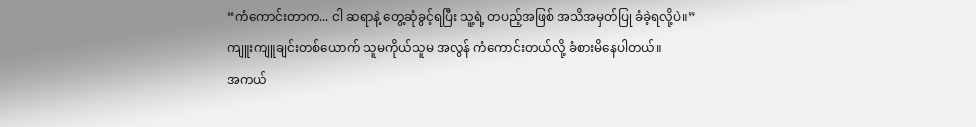“ကံကောင်းတာက... ငါ ဆရာနဲ့ တွေ့ဆုံခွင့်ရပြီး သူ့ရဲ့ တပည့်အဖြစ် အသိအမှတ်ပြု ခံခဲ့ရလို့ပဲ။”
ကျူးကျူချင်းတစ်ယောက် သူမကိုယ်သူမ အလွန် ကံကောင်းတယ်လို့ ခံစားမိနေပါတယ်။
အကယ်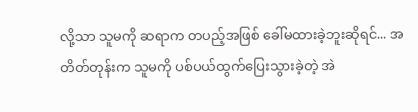လို့သာ သူမကို ဆရာက တပည့်အဖြစ် ခေါ်မထားခဲ့ဘူးဆိုရင်... အတိတ်တုန်းက သူမကို ပစ်ပယ်ထွက်ပြေးသွားခဲ့တဲ့ အဲ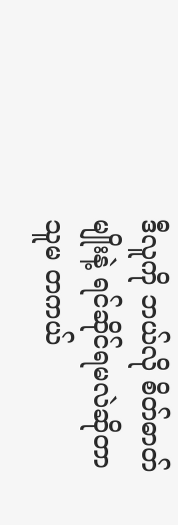ဒီလူကို ဘယ်လို စိတ်ဓာတ်မျိုးနဲ့ ရင်ဆိုင်ရမလဲဆိုတာ သူမ တကယ်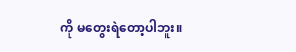ကို မတွေးရဲတော့ပါဘူး။